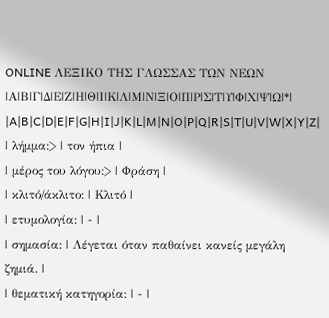ONLINE ΛΕΞΙΚΟ ΤΗΣ ΓΛΩΣΣΑΣ ΤΩΝ ΝΕΩΝ
|Α|Β|Γ|Δ|Ε|Ζ|Η|Θ|Ι|Κ|Λ|Μ|Ν|Ξ|Ο|Π|Ρ|Σ|Τ|Υ|Φ|Χ|Ψ|Ω|*|
|A|B|C|D|E|F|G|H|I|J|K|L|M|N|O|P|Q|R|S|T|U|V|W|X|Y|Z|
| λήμμα:> | τον ήπια |
| μέρος του λόγου:> | Φράση |
| κλιτό/άκλιτο: | Κλιτό |
| ετυμολογία: | - |
| σημασία: | Λέγεται όταν παθαίνει κανείς μεγάλη ζημιά. |
| θεματική κατηγορία: | - |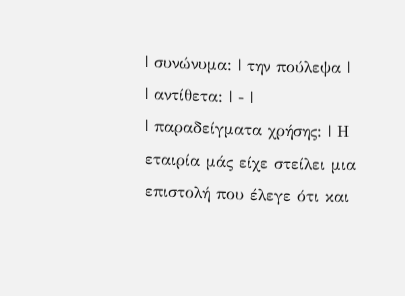| συνώνυμα: | την πούλεψα |
| αντίθετα: | - |
| παραδείγματα χρήσης: | Η εταιρία μάς είχε στείλει μια επιστολή που έλεγε ότι και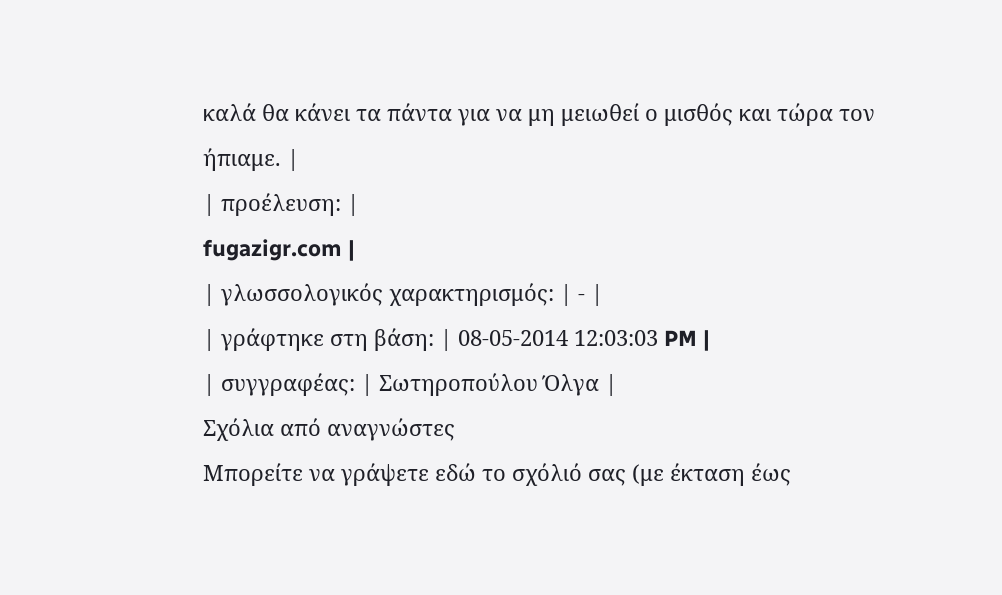καλά θα κάνει τα πάντα για να μη μειωθεί ο μισθός και τώρα τον ήπιαμε. |
| προέλευση: |
fugazigr.com |
| γλωσσολογικός χαρακτηρισμός: | - |
| γράφτηκε στη βάση: | 08-05-2014 12:03:03 PM |
| συγγραφέας: | Σωτηροπούλου Όλγα |
Σχόλια από αναγνώστες
Μπορείτε να γράψετε εδώ το σχόλιό σας (με έκταση έως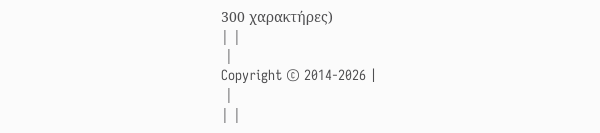300 χαρακτήρες)
| |
 |
Copyright © 2014-2026 |
 |
| |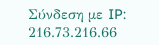Σύνδεση με IP: 216.73.216.66